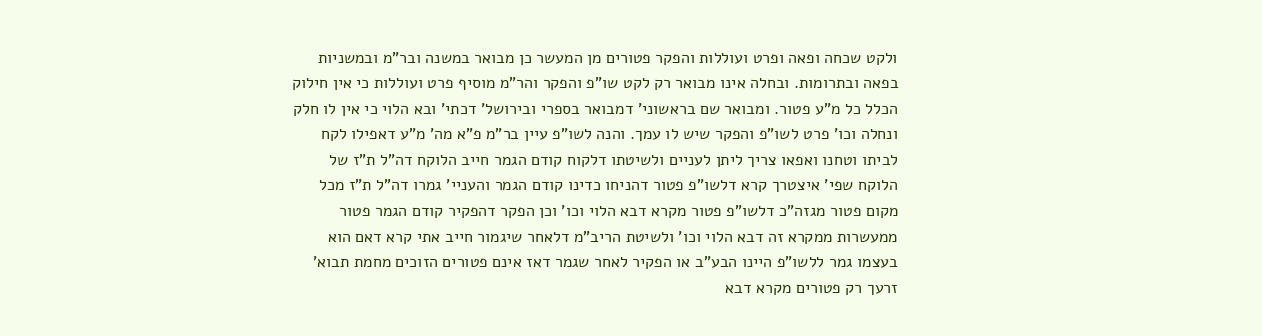ולקט שכחה ופאה ופרט ועוללות והפקר פטורים מן המעשר כן מבואר במשנה ובר"מ ובמשניות בפאה ובתרומות. ובחלה אינו מבואר רק לקט שו"פ והפקר והר"מ מוסיף פרט ועוללות כי אין חילוק הכלל כל מ"ע פטור. ומבואר שם בראשוני' דמבואר בספרי ובירושל' דכתי' ובא הלוי כי אין לו חלק ונחלה וכו' פרט לשו"פ והפקר שיש לו עמך. והנה לשו"פ עיין בר"מ פ"א מה' מ"ע דאפילו לקח לביתו וטחנו ואפאו צריך ליתן לעניים ולשיטתו דלקוח קודם הגמר חייב הלוקח דה"ל ת"ז של הלוקח שפי' איצטרך קרא דלשו"פ פטור דהניחו כדינו קודם הגמר והעניי' גמרו דה"ל ת"ז מכל מקום פטור מגזה"כ דלשו"פ פטור מקרא דבא הלוי וכו' וכן הפקר דהפקיר קודם הגמר פטור ממעשרות ממקרא זה דבא הלוי וכו' ולשיטת הריב"מ דלאחר שיגמור חייב אתי קרא דאם הוא בעצמו גמר ללשו"פ היינו הבע"ב או הפקיר לאחר שגמר דאז אינם פטורים הזוכים מחמת תבוא' זרעך רק פטורים מקרא דבא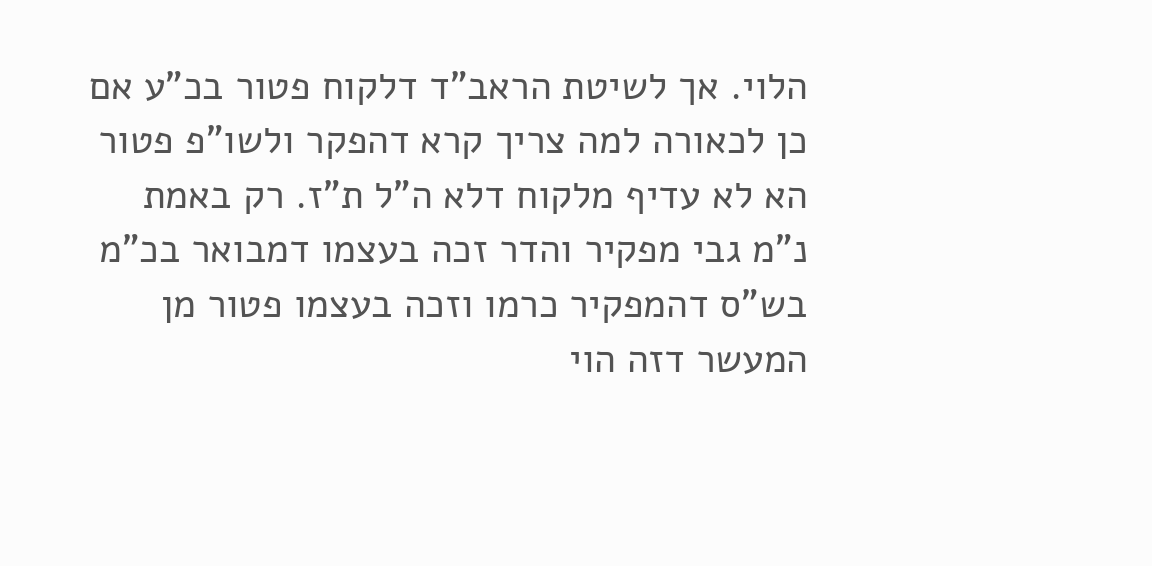הלוי. אך לשיטת הראב"ד דלקוח פטור בכ"ע אם כן לכאורה למה צריך קרא דהפקר ולשו"פ פטור הא לא עדיף מלקוח דלא ה"ל ת"ז. רק באמת נ"מ גבי מפקיר והדר זכה בעצמו דמבואר בכ"מ בש"ס דהמפקיר כרמו וזכה בעצמו פטור מן המעשר דזה הוי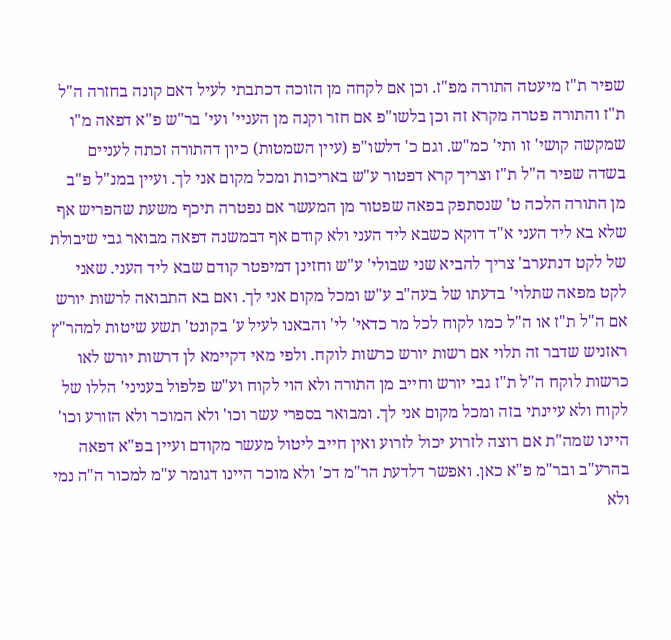שפיר ת"ז מיעטה התורה מפ"ז. וכן אם לקחה מן הזוכה דכתבתי לעיל דאם קונה בחזרה ה"ל ת"ז והתורה פטרה מקרא זה וכן בלשו"פ אם חזר וקנה מן העניי' ועי' בר"ש פ"א דפאה מ"ו שמקשה קושי' זו ותי' כמ"ש. וגם כ' דלשו"פ (עיין השמטות) כיון דהתורה זכתה לעניים בשדה שפיר ה"ל ת"ז וצריך קרא דפטור ע"ש באריכות ומכל מקום אני לך. ועיין במנ"ל פ"ב מן התורה הלכה ט' שנסתפק בפאה שפטור מן המעשר אם נפטרה תיכף משעת שהפריש אף שלא בא ליד העני א"ד דוקא כשבא ליד העני ולא קודם אף דבמשנה דפאה מבואר גבי שיבולת של לקט דנתערב' צריך להביא שני שבולי' ע"ש וחזינן דמיפטר קודם שבא ליד העני. שאני לקט מפאה שתלוי' בדעתו של בעה"ב ע"ש ומכל מקום אני לך. ואם בא התבואה לרשות יורש אם ה"ל ת"ז או ה"ל כמו לקוח לכל מר כדאי' לי' והבאנו לעיל ע' בקונט' תשע שיטות למהר"ץ ראזניש שדבר זה תלוי אם רשות יורש כרשות לוקח. ולפי מאי דקיימא לן דרשות יורש לאו כרשות לוקח ה"ל ת"ז גבי יורש וחייב מן התורה ולא הוי לקוח וע"ש פלפול בעניני' הללו של לקוח ולא עיינתי בזה ומכל מקום אני לך. ומבואר בספרי עשר וכו' ולא המוכר ולא הזורע וכו' היינו שמה"ת אם רוצה לזרוע יכול לזרוע ואין חייב ליטול מעשר מקודם ועיין בפ"א דפאה בהרע"ב ובר"מ פ"א כאן. ואפשר דלדעת הר"מ דכ' ולא מוכר היינו דגומר ע"מ למכור ה"ה נמי ולא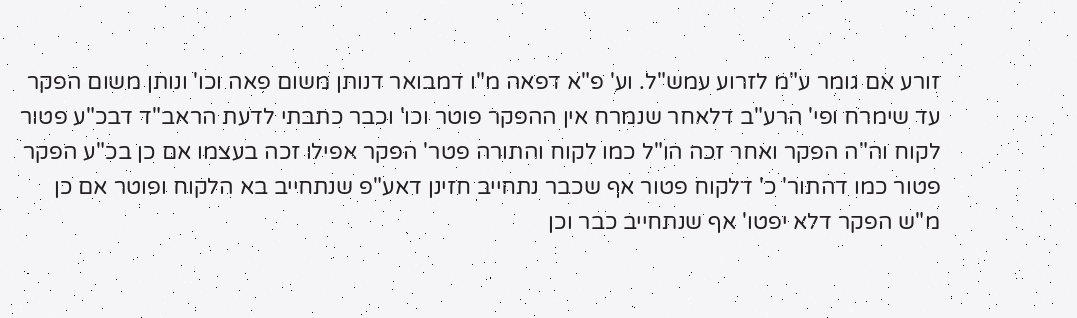זורע אם גומר ע"מ לזרוע עמש"ל. וע' פ"א דפאה מ"ו דמבואר דנותן משום פאה וכו' ונותן משום הפקר עד שימרח ופי' הרע"ב דלאחר שנמרח אין ההפקר פוטר וכו' וכבר כתבתי לדעת הראב"ד דבכ"ע פטור לקוח וה"ה הפקר ואחר זכה הו"ל כמו לקוח והתורה פטר' הפקר אפילו זכה בעצמו אם כן בכ"ע הפקר פטור כמו דהתור' כ' דלקוח פטור אף שכבר נתחייב חזינן דאע"פ שנתחייב בא הלקוח ופוטר אם כן מ"ש הפקר דלא יפטו' אף שנתחייב כבר וכן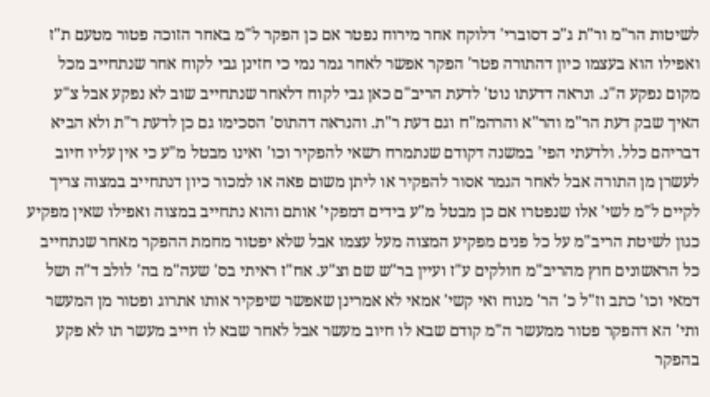לשיטות הר"מ ור"ת ג"כ דסוברי' דלוקח אחר מירוח נפטר אם כן הפקר ל"מ באחר הזוכה פטור מטעם ת"ז ואפילו הוא בעצמו כיון דהתורה פטר' הפקר אפשר לאחר גמר נמי כי חזינן גבי לקוח אחר שנתחייב מכל מקום נפקע ה"נ. ונראה דדעתו נוט' לדעת הריב"ם כאן גבי לקוח דלאחר שנתחייב שוב לא נפקע אבל צ"ע האיך שבק דעת הר"מ והר"א והרהמ"ח וגם דעת ר"ת. והנראה דהתוס' הסכימו גם כן לדעת ר"ת ולא הביא דבריהם כלל. ולדעתי הפי' במשנה דקודם שנתמרח רשאי להפקיר וכו' ואינו מבטל מ"ע כי אין עליו חיוב לעשרן מן התורה אבל לאחר הגמר אסור להפקיר או ליתן משום פאה או למכור כיון דנתחייב במצוה צריך לקיים ל"מ לשי' אלו שנפטרו אם כן מבטל מ"ע בידים דמפקי' אותם והוא נתחייב במצוה ואפילו שאין מפקיע כגון לשיטת הריב"מ על כל פנים מפקיע המצוה מעל עצמו אבל שלא יפטור מחמת ההפקר מאחר שנתחייב כל הראשונים חוץ מהריב"מ חולקים ע"ז ועיין בר"ש שם וצ"ע. אח"ז ראיתי בס' שעה"מ בה' לולב ד"ה ושל דמאי וכו' כתב וז"ל כ' הר' מנוח ואי קשי' אמאי לא אמרינן שאפשר שיפקיר אותו אתרוג ופטור מן המעשר ותי' הא דהפקר פטור ממעשר ה"מ קודם שבא לו חיוב מעשר אבל לאחר שבא לו חייב מעשר תו לא פקע בהפקר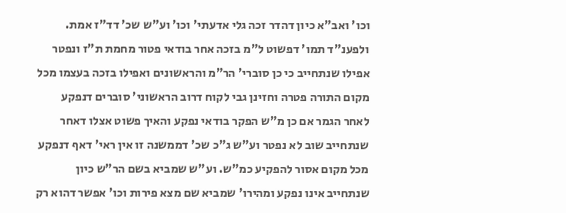וכו' ואב"א כיון דהדר זכה גלי אדעתי' וכו' וע"ש שכ' דד"ז אמת. ולפענ"ד תמו' דפשוט ל"מ בזכה אחר בודאי פטור מחמת ת"ז ונפטר אפילו שנתחייב כי כן סוברי' הר"מ והראשונים ואפילו בזכה בעצמו מכל מקום התורה פטרה וחזינן גבי לקוח דרוב הראשוני' סוברים דנפקע לאחר הגמר אם כן מ"ש הפקר בודאי נפקע והאיך פשוט אצלו דאחר שנתחייב שוב לא נפטר וע"ש ג"כ שכ' דממשנה זו אין ראי' דאף דנפקע מכל מקום אסור להפקיע כמ"ש. וע"ש שמביא בשם הר"ש כיון שנתחייב אינו נפקע ומהירו' שמביא שם מצא פירות וכו' אפשר דהוא רק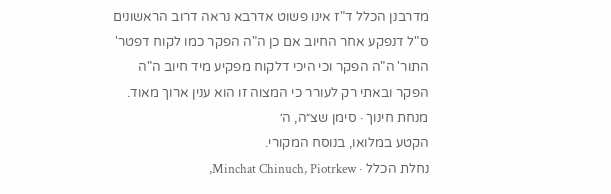מדרבנן הכלל ד"ז אינו פשוט אדרבא נראה דרוב הראשונים ס"ל דנפקע אחר החיוב אם כן ה"ה הפקר כמו לקוח דפטר' התור' ה"ה הפקר וכי היכי דלקוח מפקיע מיד חיוב ה"ה הפקר ובאתי רק לעורר כי המצוה זו הוא ענין ארוך מאוד.
מנחת חינוך · סימן שצ״ה, ה׳
הקטע במלואו, בנוסח המקורי.
נחלת הכלל · Minchat Chinuch, Piotrkew,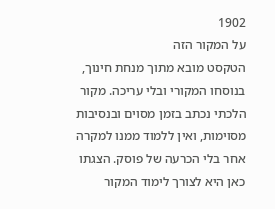1902
על המקור הזה
הטקסט מובא מתוך מנחת חינוך, בנוסחו המקורי ובלי עריכה. מקור הלכתי נכתב בזמן מסוים ובנסיבות מסוימות, ואין ללמוד ממנו למקרה אחר בלי הכרעה של פוסק. הצגתו כאן היא לצורך לימוד המקור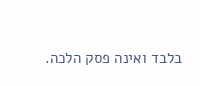בלבד ואינה פסק הלכה.